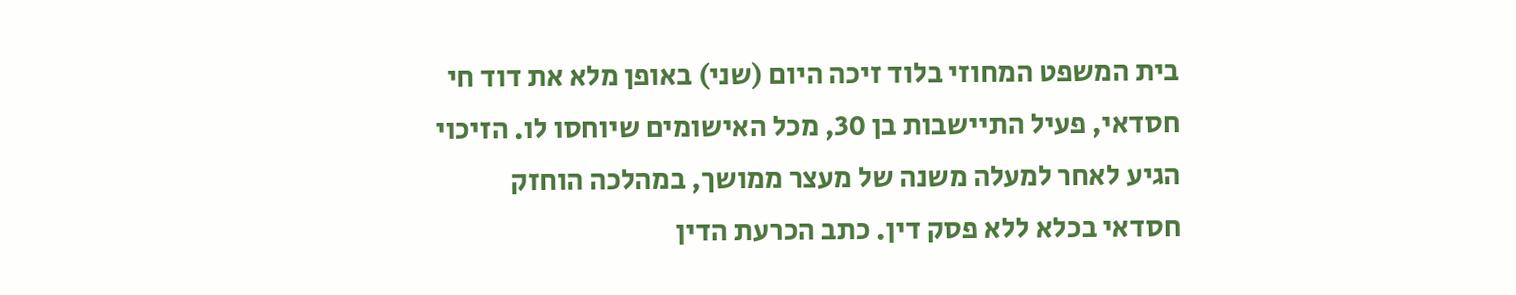בית המשפט המחוזי בלוד זיכה היום (שני) באופן מלא את דוד חי חסדאי, פעיל התיישבות בן 30, מכל האישומים שיוחסו לו. הזיכוי הגיע לאחר למעלה משנה של מעצר ממושך, במהלכה הוחזק חסדאי בכלא ללא פסק דין. כתב הכרעת הדין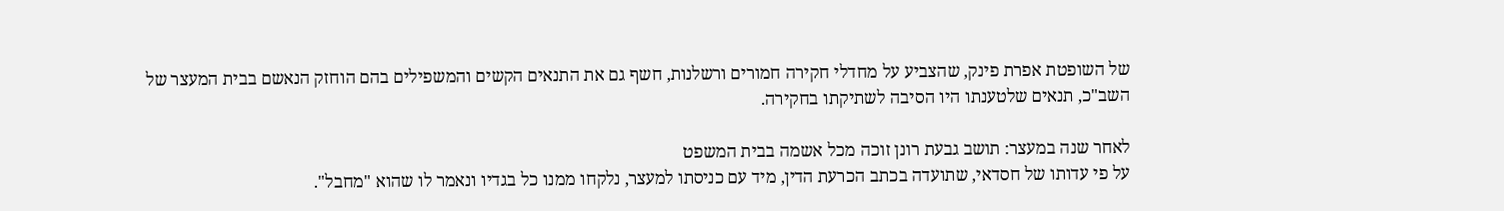של השופטת אפרת פינק, שהצביע על מחדלי חקירה חמורים ורשלנות, חשף גם את התנאים הקשים והמשפילים בהם הוחזק הנאשם בבית המעצר של השב"כ, תנאים שלטענתו היו הסיבה לשתיקתו בחקירה.

לאחר שנה במעצר: תושב גבעת רונן זוכה מכל אשמה בבית המשפט
על פי עדותו של חסדאי, שתועדה בכתב הכרעת הדין, מיד עם כניסתו למעצר, נלקחו ממנו כל בגדיו ונאמר לו שהוא "מחבל".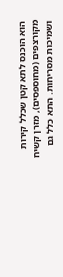הוא הוכנס לתא קטן שכלל קירות מקורצפים (מחוספסים), מזרן קשיח ושמיכות מסריחות. התא כלל גם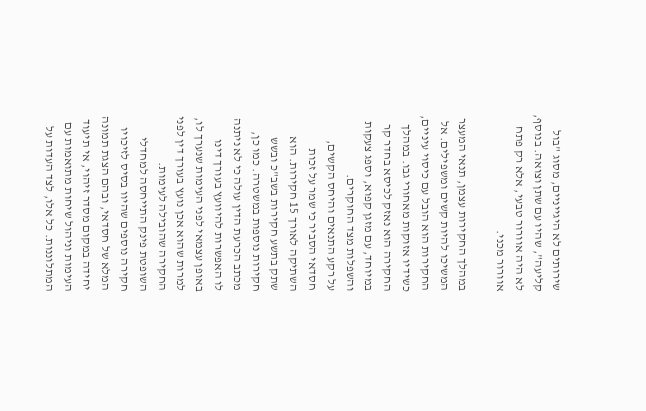שירותים לא היגייניים, מסוג "בול קליעה", שהיו עם שתן וצואה. בנוסף, לא היה אוורור טבעי, אלא רק פתח אוורור מכני.

במהלך החקירות עצמן, תנאי המעצר המשיכו להיות קשים ומשפילים. אל החקירות הוא הובל עם כיסוי עיניים, כשידיו אזוקות מאחורי גבו. במהלך החקירה הוא נאזק לכיסא בחדר קר במיוחד, עם מזגן קפוא, וספג צעקות והשפלות מצד החוקרים.
על רקע התנאים והיחס הקשים, חסדאי הסביר כי שמר על זכות השתיקה לאורך 15 חקירות. הוא שתק בתשע חקירות בשב"כ ובשש חקירות נוספות במשטרה. כמו כן, מכתב הכרעת הדין עולה כי לא ניתנה לו האפשרות להיוועץ בעורך דינו באופן עצמאי לפני העימות שנערך לו, למרות שהוא אכן נועץ בעורך דין לפני החקירה שהובילה לעימות.
השופטת פינק התייחסה למחדלי חקירה נוספים שהיוו בסיס לזיכויו המלא של חסדאי, ובהם הצגת תמונה יחידה במקום מסדר זיהוי, אי תיעוד העימות וניהול שיחות מתואמות עם המתלוננות. כל אלו, לצד העדות על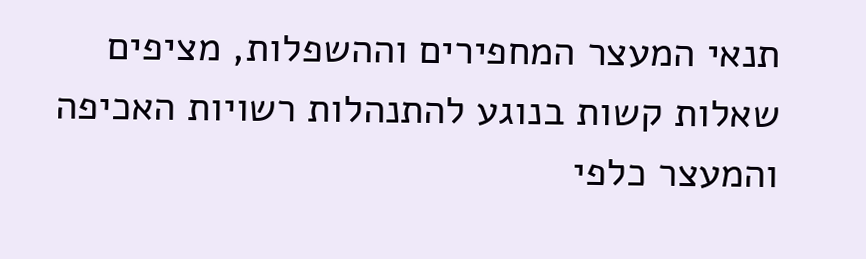תנאי המעצר המחפירים וההשפלות, מציפים שאלות קשות בנוגע להתנהלות רשויות האכיפה והמעצר כלפי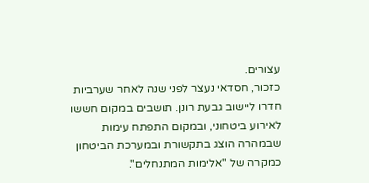עצורים.
כזכור, חסדאי נעצר לפני שנה לאחר שערביות חדרו ליישוב גבעת רונן. תושבים במקום חששו לאירוע ביטחוני, ובמקום התפתח עימות שבמהרה הוצג בתקשורת ובמערכת הביטחון כמקרה של "אלימות המתנחלים".